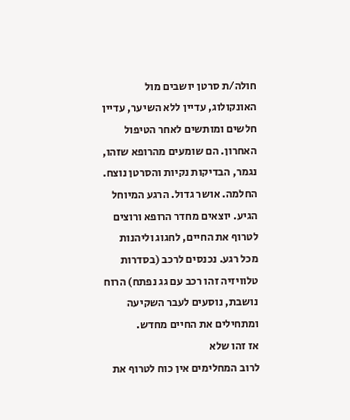חולה/ת סרטן יושבים מול האונקולוג, עדיין ללא השיער, עדיין חלשים ומותשים לאחר הטיפול האחרון. הם שומעים מהרופא שזהו, נגמר, הבדיקות נקיות והסרטן נוצח. החלמה. אושר גדול. הרגע המיוחל הגיע. יוצאים מחדר הרופא ורוצים לטרוף את החיים, לחגוג וליהנות מכל רגע. נכנסים לרכב (בסדרות טלוויזיה זהו רכב עם גג נפתח) הרוח נושבת, נוסעים לעבר השקיעה ומתחילים את החיים מחדש.
אז זהו שלא
לרוב המחלימים אין כוח לטרוף את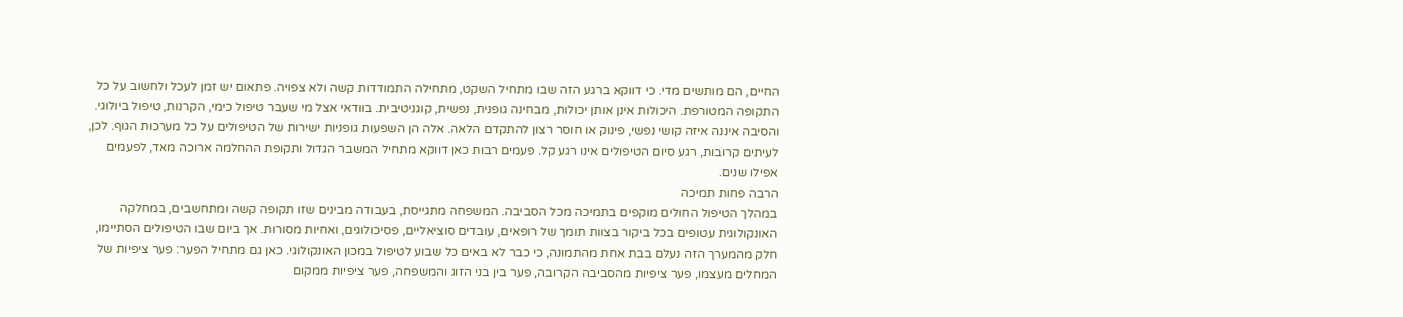החיים, הם מותשים מדי. כי דווקא ברגע הזה שבו מתחיל השקט, מתחילה התמודדות קשה ולא צפויה. פתאום יש זמן לעכל ולחשוב על כל התקופה המטורפת. היכולות אינן אותן יכולות, מבחינה גופנית, נפשית, קוגניטיבית. בוודאי אצל מי שעבר טיפול כימי, הקרנות, טיפול ביולוגי. והסיבה איננה איזה קושי נפשי, פינוק או חוסר רצון להתקדם הלאה. אלה הן השפעות גופניות ישירות של הטיפולים על כל מערכות הגוף. לכן, לעיתים קרובות, רגע סיום הטיפולים אינו רגע קל. פעמים רבות כאן דווקא מתחיל המשבר הגדול ותקופת ההחלמה ארוכה מאד, לפעמים אפילו שנים.
הרבה פחות תמיכה
במהלך הטיפול החולים מוקפים בתמיכה מכל הסביבה. המשפחה מתגייסת, בעבודה מבינים שזו תקופה קשה ומתחשבים, במחלקה האונקולוגית עטופים בכל ביקור בצוות תומך של רופאים, עובדים סוציאליים, פסיכולוגים, ואחיות מסורות. אך ביום שבו הטיפולים הסתיימו, חלק מהמערך הזה נעלם בבת אחת מהתמונה, כי כבר לא באים כל שבוע לטיפול במכון האונקולוגי. כאן גם מתחיל הפער: פער ציפיות של המחלים מעצמו, פער ציפיות מהסביבה הקרובה, פער בין בני הזוג והמשפחה, פער ציפיות ממקום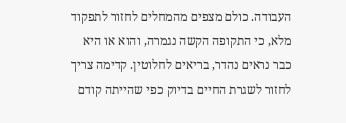העבודה. כולם מצפים מהמחלים לחזור לתפקוד מלא, כי התקופה הקשה נגמרה, והוא או היא כבר נראים נהדר, בריאים לחלוטין. קדימה צריך לחזור לשגרת החיים בדיוק כפי שהייתה קודם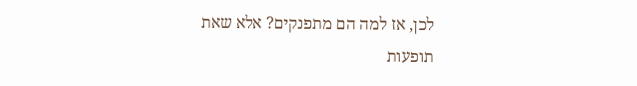לכן, אז למה הם מתפנקים? אלא שאת תופעות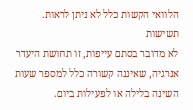הלוואי הקשות כלל לא ניתן לראות.
תשישות
לא מדובר בסתם עייפות, זו תחושת היעדר אנרגיה, שאיננה קשורה כלל למספר שעות השינה בלילה או לפעילות ביום.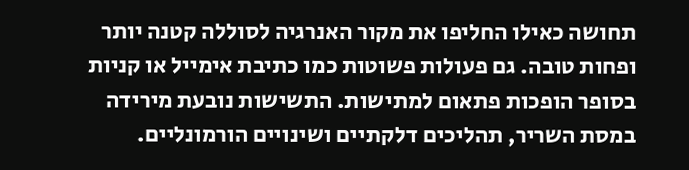תחושה כאילו החליפו את מקור האנרגיה לסוללה קטנה יותר ופחות טובה. גם פעולות פשוטות כמו כתיבת אימייל או קניות בסופר הופכות פתאום למתישות. התשישות נובעת מירידה במסת השריר, תהליכים דלקתיים ושינויים הורמונליים.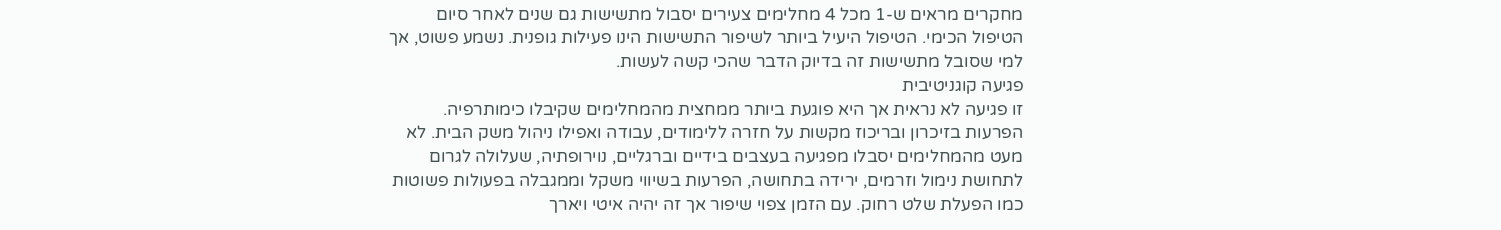מחקרים מראים ש-1 מכל 4 מחלימים צעירים יסבול מתשישות גם שנים לאחר סיום הטיפול הכימי. הטיפול היעיל ביותר לשיפור התשישות הינו פעילות גופנית. נשמע פשוט, אך למי שסובל מתשישות זה בדיוק הדבר שהכי קשה לעשות.
פגיעה קוגניטיבית
זו פגיעה לא נראית אך היא פוגעת ביותר ממחצית מהמחלימים שקיבלו כימותרפיה. הפרעות בזיכרון ובריכוז מקשות על חזרה ללימודים, עבודה ואפילו ניהול משק הבית. לא מעט מהמחלימים יסבלו מפגיעה בעצבים בידיים וברגליים, נוירופתיה, שעלולה לגרום לתחושת נימול וזרמים, ירידה בתחושה, הפרעות בשיווי משקל וממגבלה בפעולות פשוטות כמו הפעלת שלט רחוק. עם הזמן צפוי שיפור אך זה יהיה איטי ויארך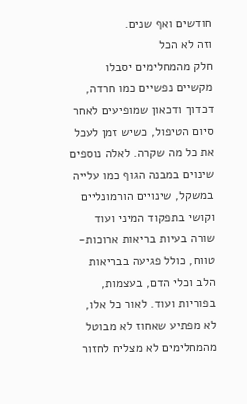חודשים ואף שנים.
וזה לא הכל
חלק מהמחלימים יסבלו מקשיים נפשיים כמו חרדה, דכדוך ודכאון שמופיעים לאחר סיום הטיפול, כשיש זמן לעכל את כל מה שקרה. לאלה נוספים שינוים במבנה הגוף כמו עלייה במשקל, שינויים הורמונליים וקושי בתפקוד המיני ועוד שורה בעיות בריאות ארוכות-טווח, כולל פגיעה בבריאות הלב וכלי הדם, בעצמות, בפוריות ועוד. לאור כל אלו, לא מפתיע שאחוז לא מבוטל מהמחלימים לא מצליח לחזור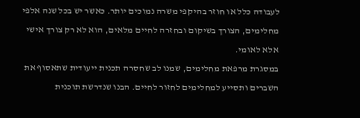לעבודה כלל או חוזר בהיקפי משרה נמוכים יותר. כאשר יש בכל שנה אלפי מחלימים, הצורך בשיקום ובחזרה לחיים מלאים, הוא לא רק צורך אישי אלא לאומי.
במסגרת מרפאת מחלימים, שמנו לב שחסרה תכנית ייעודית שתאסוף את השברים ותסייע למחלימים לחזור לחיים. הבנו שנדרשת תוכנית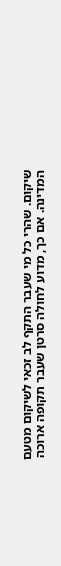שיקום. שהרי כל מי שעבר התקף לב זכאי לשיקום מטעם המדינה. אם כך, מדוע לחולה סרטן שעבר תקופה ארוכה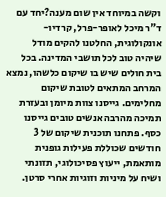וקשה במיוחד אין שום מענה?יחד עם ד"ר מיכל לאופר-פרל, קרדיו-אונקולוגית, החלטנו להקים מודל שיהיה טוב לכל תושבי המדינה. בכל בית חולים שיש בו שיקום כלשהו, נמצא המרחב המתאים לטובת שיקום מחלימים. גייסנו צוות מיומן ובעזרת תמיכה מהרבה אנשים טובים גייסנו כסף. פתחנו תוכנית שיקום של 3 חודשים שכוללת פעילות גופנית מותאמת, ייעוץ פסיכולוגי, תזונתי ושיח על מיניות וזוגיות אחרי סרטן.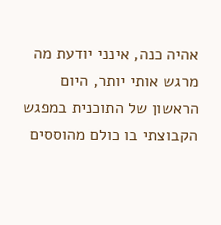אהיה כנה, אינני יודעת מה מרגש אותי יותר, היום הראשון של התוכנית במפגש הקבוצתי בו כולם מהוססים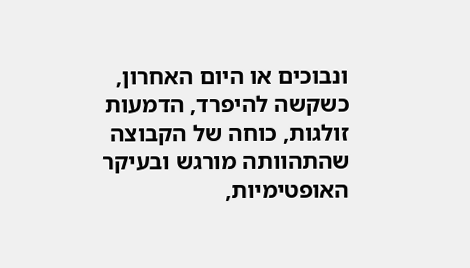ונבוכים או היום האחרון, כשקשה להיפרד, הדמעות זולגות, כוחה של הקבוצה שהתהוותה מורגש ובעיקר האופטימיות,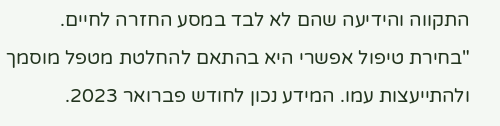התקווה והידיעה שהם לא לבד במסע החזרה לחיים.
"בחירת טיפול אפשרי היא בהתאם להחלטת מטפל מוסמך ולהתייעצות עמו. המידע נכון לחודש פברואר 2023.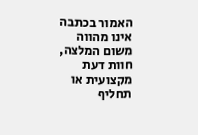האמור בכתבה אינו מהווה משום המלצה, חוות דעת מקצועית או תחליף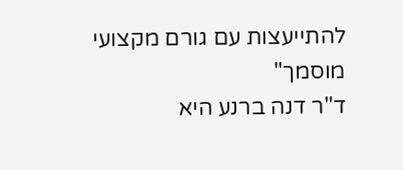להתייעצות עם גורם מקצועי מוסמך"
ד"ר דנה ברנע היא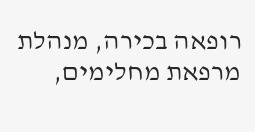רופאה בכירה, מנהלת מרפאת מחלימים,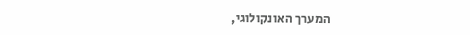המערך האונקולוגי,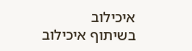איכילוב
בשיתוף איכילוב